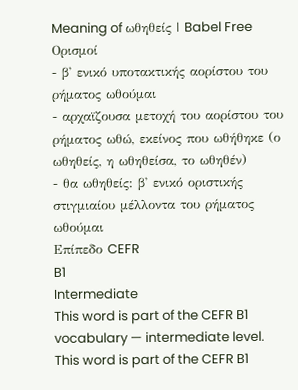Meaning of ωθηθείς | Babel Free
Ορισμοί
- β' ενικό υποτακτικής αορίστου του ρήματος ωθούμαι
- αρχαϊζουσα μετοχή του αορίστου του ρήματος ωθώ, εκείνος που ωθήθηκε (ο ωθηθείς, η ωθηθείσα, το ωθηθέν)
- θα ωθηθείς: β' ενικό οριστικής στιγμιαίου μέλλοντα του ρήματος ωθούμαι
Επίπεδο CEFR
B1
Intermediate
This word is part of the CEFR B1 vocabulary — intermediate level.
This word is part of the CEFR B1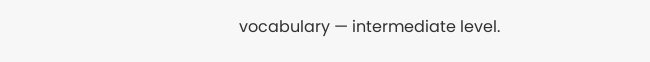vocabulary — intermediate level.